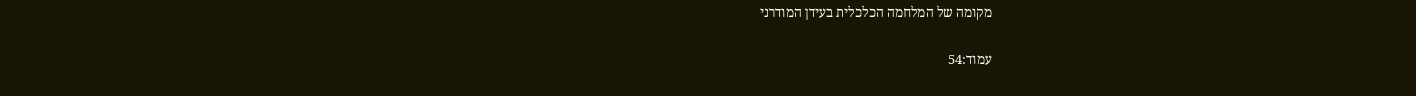מקומה של המלחמה הכלכלית בעידן המודרני

עמוד:54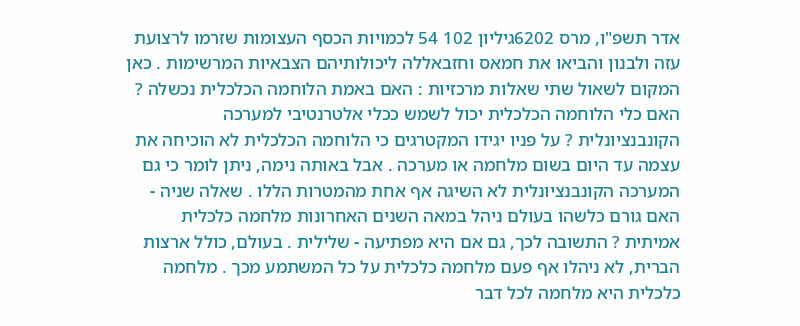אדר תשפ"ו, מרס 6202גיליון 102 54 לכמויות הכסף העצומות שזרמו לרצועת עזה ולבנון והביאו את חמאס וחזבאללה ליכולותיהם הצבאיות המרשימות . כאן המקום לשאול שתי שאלות מרכזיות : האם באמת הלוחמה הכלכלית נכשלה ? האם כלי הלוחמה הכלכלית יכול לשמש ככלי אלטרנטיבי למערכה הקונבנציונלית ? על פניו יגידו המקטרגים כי הלוחמה הכלכלית לא הוכיחה את עצמה עד היום בשום מלחמה או מערכה . אבל באותה נימה, ניתן לומר כי גם המערכה הקונבנציונלית לא השיגה אף אחת מהמטרות הללו . שאלה שניה - האם גורם כלשהו בעולם ניהל במאה השנים האחרונות מלחמה כלכלית אמיתית ? התשובה לכך, גם אם היא מפתיעה - שלילית . בעולם, כולל ארצות הברית, לא ניהלו אף פעם מלחמה כלכלית על כל המשתמע מכך . מלחמה כלכלית היא מלחמה לכל דבר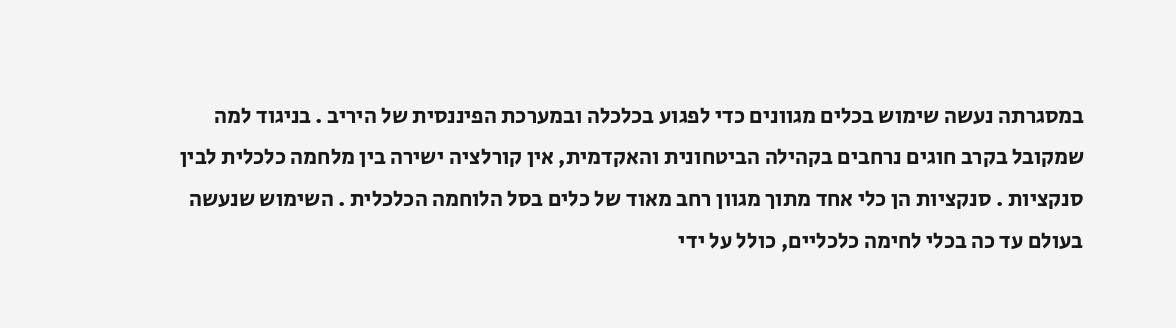במסגרתה נעשה שימוש בכלים מגוונים כדי לפגוע בכלכלה ובמערכת הפיננסית של היריב . בניגוד למה שמקובל בקרב חוגים נרחבים בקהילה הביטחונית והאקדמית, אין קורלציה ישירה בין מלחמה כלכלית לבין סנקציות . סנקציות הן כלי אחד מתוך מגוון רחב מאוד של כלים בסל הלוחמה הכלכלית . השימוש שנעשה בעולם עד כה בכלי לחימה כלכליים, כולל על ידי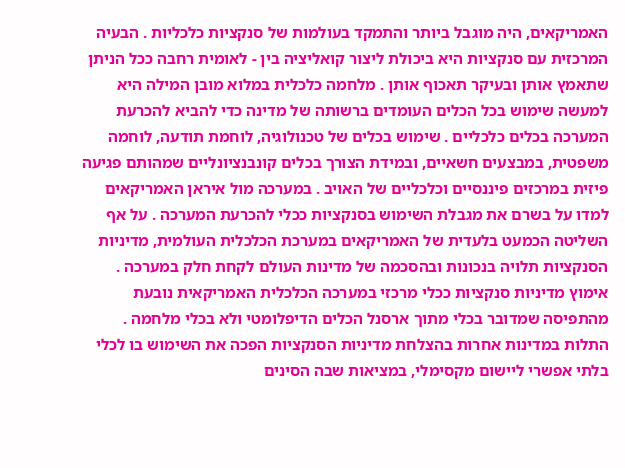האמריקאים, היה מוגבל ביותר והתמקד בעולמות של סנקציות כלכליות . הבעיה המרכזית עם סנקציות היא ביכולת ליצור קואליציה בין - לאומית רחבה ככל הניתן שתאמץ אותן ובעיקר תאכוף אותן . מלחמה כלכלית במלוא מובן המילה היא למעשה שימוש בכל הכלים העומדים ברשותה של מדינה כדי להביא להכרעת המערכה בכלים כלכליים . שימוש בכלים של טכנולוגיה, לוחמת תודעה, לוחמה משפטית, במבצעים חשאיים, ובמידת הצורך בכלים קונבנציונליים שמהותם פגיעה פיזית במרכזים פיננסיים וכלכליים של האויב . במערכה מול איראן האמריקאים למדו על בשרם את מגבלת השימוש בסנקציות ככלי להכרעת המערכה . על אף השליטה הכמעט בלעדית של האמריקאים במערכת הכלכלית העולמית, מדיניות הסנקציות תלויה בנכונות ובהסכמה של מדינות העולם לקחת חלק במערכה . אימוץ מדיניות סנקציות ככלי מרכזי במערכה הכלכלית האמריקאית נובעת מהתפיסה שמדובר בכלי מתוך ארסנל הכלים הדיפלומטי ולא בכלי מלחמה . התלות במדינות אחרות בהצלחת מדיניות הסנקציות הפכה את השימוש בו לכלי בלתי אפשרי ליישום מקסימלי, במציאות שבה הסינים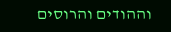וההודים והרוסים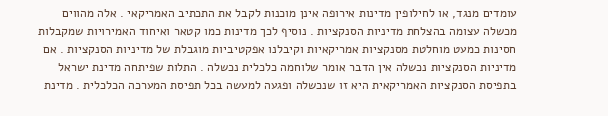עומדים מנגד, או לחילופין מדינות אירופה אינן מוכנות לקבל את התכתיב האמריקאי . אלה מהווים מכשלה עצומה בהצלחת מדיניות הסנקציות . נוסיף לכך מדינות כמו קטאר ואיחוד האמירויות שמקבלות חסינות כמעט מוחלטת מסנקציות אמריקאיות וקיבלנו אפקטיביות מוגבלת של מדיניות הסנקציות . אם מדיניות הסנקציות נכשלה אין הדבר אומר שלוחמה כלכלית נכשלה . התלות שפיתחה מדינת ישראל בתפיסת הסנקציות האמריקאית היא זו שנכשלה ופגעה למעשה בכל תפיסת המערכה הכלכלית . מדינת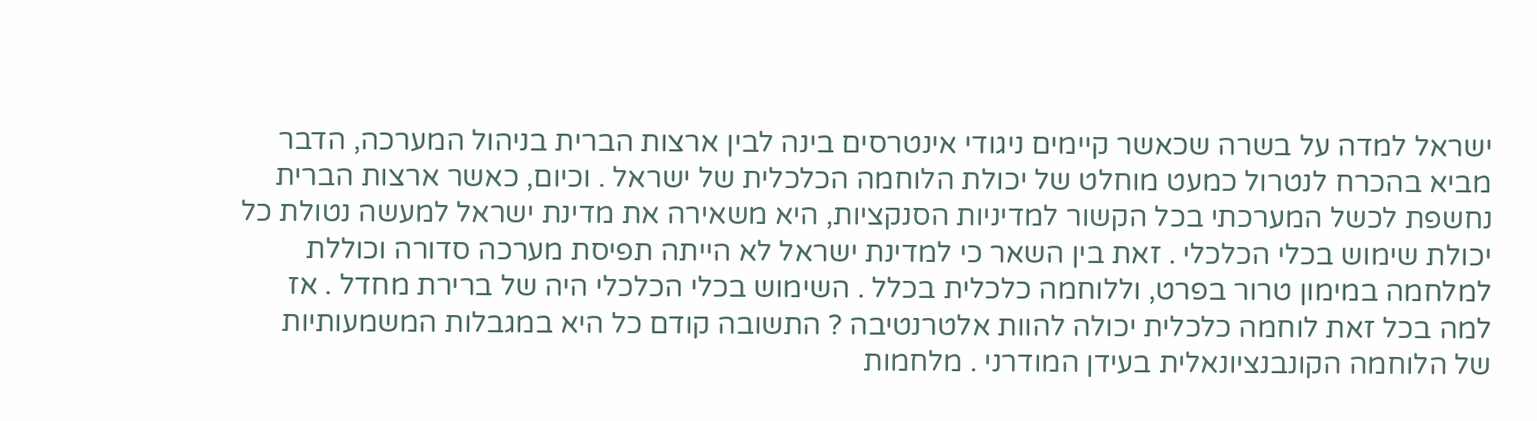ישראל למדה על בשרה שכאשר קיימים ניגודי אינטרסים בינה לבין ארצות הברית בניהול המערכה, הדבר מביא בהכרח לנטרול כמעט מוחלט של יכולת הלוחמה הכלכלית של ישראל . וכיום, כאשר ארצות הברית נחשפת לכשל המערכתי בכל הקשור למדיניות הסנקציות, היא משאירה את מדינת ישראל למעשה נטולת כל יכולת שימוש בכלי הכלכלי . זאת בין השאר כי למדינת ישראל לא הייתה תפיסת מערכה סדורה וכוללת למלחמה במימון טרור בפרט, וללוחמה כלכלית בכלל . השימוש בכלי הכלכלי היה של ברירת מחדל . אז למה בכל זאת לוחמה כלכלית יכולה להוות אלטרנטיבה ? התשובה קודם כל היא במגבלות המשמעותיות של הלוחמה הקונבנציונאלית בעידן המודרני . מלחמות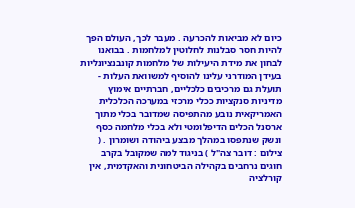כיום לא מביאות להכרעה . מעבר לכך, העולם הפך להיות חסר סבלנות לחלוטין למלחמות . בבואנו לבחון את מידת היעילות של מלחמות קונבנציונליות בעידן המודרני עלינו להוסיף למשוואת העלות - תועלת גם מרכיבים כלכליים, חברתיים אימוץ מדיניות סנקציות ככלי מרכזי במערכה הכלכלית האמריקאית נובע מהתפיסה שמדובר בכלי מתוך ארסנל הכלים הדיפלומטי ולא בכלי מלחמה כסף ונשק שנתפסו במהלך מבצע ביהודה ושומרון . ( צילום : דובר צה"ל ) בניגוד למה שמקובל בקרב חוגים נרחבים בקהילה הביטחונית והאקדמית, אין קורלציה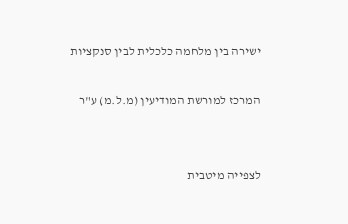ישירה בין מלחמה כלכלית לבין סנקציות

המרכז למורשת המודיעין (מ.ל.מ) ע"ר


לצפייה מיטבית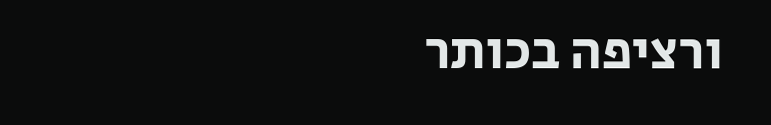ורציפה בכותר